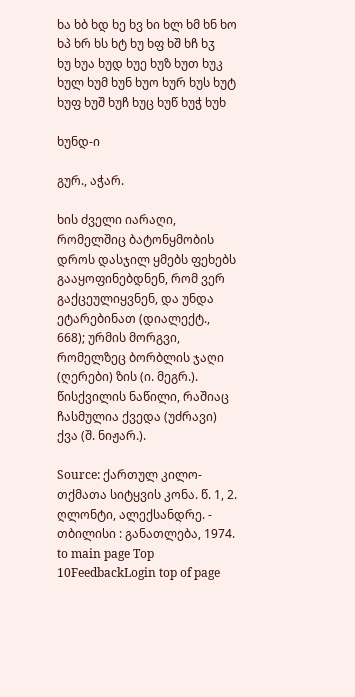ხა ხბ ხდ ხე ხვ ხი ხლ ხმ ხნ ხო ხპ ხრ ხს ხტ ხუ ხფ ხშ ხჩ ხჳ
ხუ ხუა ხუდ ხუე ხუზ ხუთ ხუკ ხულ ხუმ ხუნ ხუო ხურ ხუს ხუტ ხუფ ხუშ ხუჩ ხუც ხუწ ხუჭ ხუხ

ხუნდ-ი

გურ., აჭარ.

ხის ძველი იარაღი, რომელშიც ბატონყმობის დროს დასჯილ ყმებს ფეხებს გააყოფინებდნენ, რომ ვერ გაქცეულიყვნენ, და უნდა ეტარებინათ (დიალექტ., 668); ურმის მორგვი, რომელზეც ბორბლის ჯაღი (ღერები) ზის (ი. მეგრ.). წისქვილის ნაწილი, რაშიაც ჩასმულია ქვედა (უძრავი) ქვა (შ. ნიჟარ.).

Source: ქართულ კილო-თქმათა სიტყვის კონა. წ. 1, 2. ღლონტი, ალექსანდრე. - თბილისი : განათლება, 1974.
to main page Top 10FeedbackLogin top of page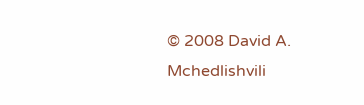© 2008 David A. Mchedlishvili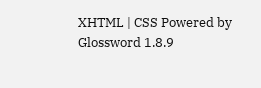XHTML | CSS Powered by Glossword 1.8.9